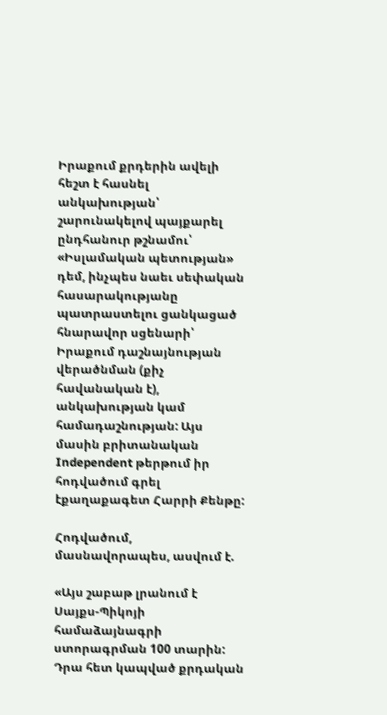Իրաքում քրդերին ավելի հեշտ է հասնել անկախության՝ շարունակելով պայքարել ընդհանուր թշնամու՝ «Իսլամական պետության» դեմ, ինչպես նաեւ սեփական հասարակությանը պատրաստելու ցանկացած հնարավոր սցենարի՝ Իրաքում դաշնայնության վերածնման (քիչ հավանական է), անկախության կամ համադաշնության: Այս մասին բրիտանական Independent թերթում իր հոդվածում գրել էքաղաքագետ Հարրի Քենթը:

Հոդվածում, մասնավորապես, ասվում է.

«Այս շաբաթ լրանում է Սայքս-Պիկոյի համաձայնագրի ստորագրման 100 տարին: Դրա հետ կապված քրդական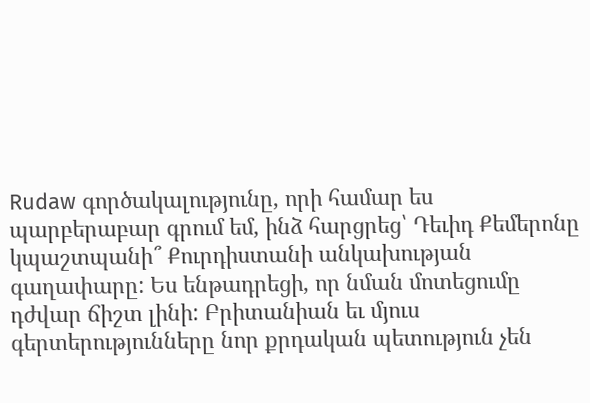Rudaw գործակալությունը, որի համար ես պարբերաբար գրում եմ, ինձ հարցրեց՝ Դեւիդ Քեմերոնը կպաշտպանի՞ Քուրդիստանի անկախության գաղափարը: Ես ենթադրեցի, որ նման մոտեցումը դժվար ճիշտ լինի: Բրիտանիան եւ մյուս գերտերությունները նոր քրդական պետություն չեն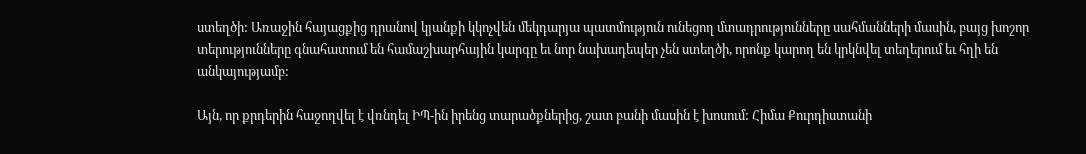ստեղծի: Առաջին հայացքից դրանով կյանքի կկոչվեն մեկդարյա պատմություն ունեցող մտադրությունները սահմանների մասին, բայց խոշոր տերությունները գնահատում են համաշխարհային կարգը եւ նոր նախադեպեր չեն ստեղծի, որոնք կարող են կրկնվել տեղերում եւ հղի են անկայությամբ:

Այն, որ քրդերին հաջողվել է վռնդել ԻՊ-ին իրենց տարածքներից, շատ բանի մասին է խոսում: Հիմա Քուրդիստանի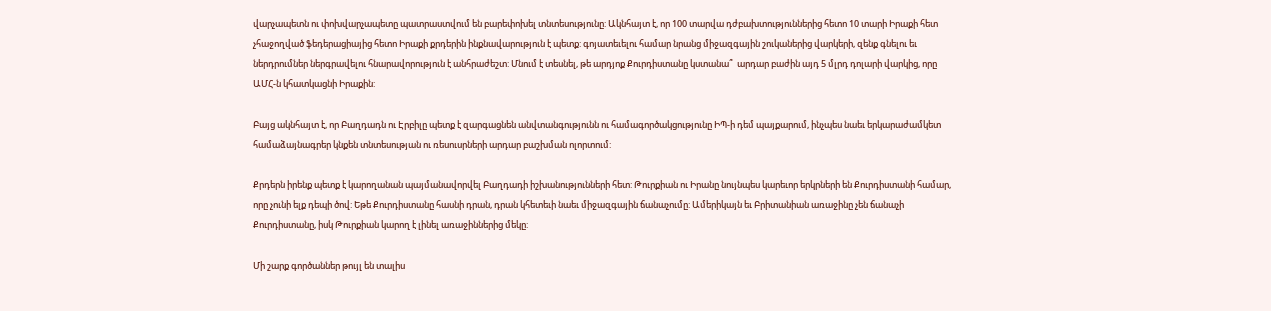վարչապետն ու փոխվարչապետը պատրաստվում են բարեփոխել տնտեսությունը: Ակնհայտ է, որ 100 տարվա դժբախտություններից հետո 10 տարի Իրաքի հետ չհաջողված ֆեդերացիայից հետո Իրաքի քրդերին ինքնավարություն է պետք: գոյատեւելու համար նրանց միջազգային շուկաներից վարկերի, զենք գնելու եւ ներդրումներ ներգրավելու հնարավորություն է անհրաժեշտ: Մնում է տեսնել, թե արդյոք Քուրդիստանը կստանա՞  արդար բաժին այդ 5 մլրդ դոլարի վարկից, որը ԱՄՀ-ն կհատկացնի Իրաքին:

Բայց ակնհայտ է, որ Բաղդադն ու Էրբիլը պետք է զարգացնեն անվտանգությունն ու համագործակցությունը ԻՊ-ի դեմ պայքարում, ինչպես նաեւ երկարաժամկետ համաձայնագրեր կնքեն տնտեսության ու ռեսուսրների արդար բաշխման ոլորտում:

Քրդերն իրենք պետք է կարողանան պայմանավորվել Բաղդադի իշխանությունների հետ: Թուրքիան ու Իրանը նույնպես կարեւոր երկրների են Քուրդիստանի համար, որը չունի ելք դեպի ծով: Եթե Քուրդիստանը հասնի դրան, դրան կհետեւի նաեւ միջազգային ճանաչումը: Ամերիկայն եւ Բրիտանիան առաջինը չեն ճանաչի Քուրդիստանը, իսկ Թուրքիան կարող է լինել առաջիններից մեկը:

Մի շարք գործաններ թույլ են տալիս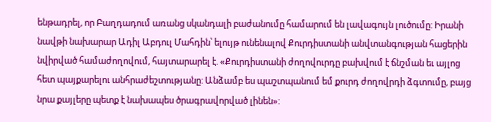ենթադրել, որ Բաղդադում առանց սկանդալի բաժանումը համարում են լավագույն լուծումը: Իրանի նավթի նախարար Ադիլ Աբդուլ Մահդին՝ ելույթ ունենալով Քուրդիստանի անվտանգության հացերին նվիրված համաժողովում, հայտարարել է. «Քուրդիստանի ժողովուրդը բախվում է ճնշման եւ այլոց հետ պայքարելու անհրաժեշտությանը: Անձամբ ես պաշտպանում եմ քուրդ ժողովրդի ձգտումը, բայց նրա քայլերը պետք է նախապես ծրագրավորված լինեն»: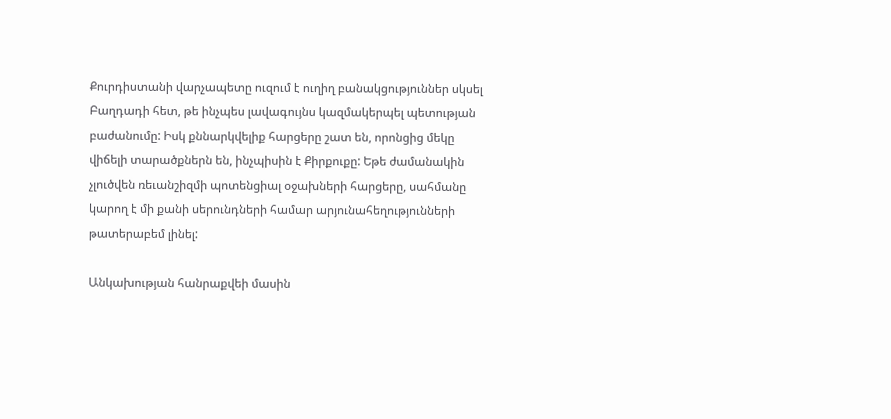Քուրդիստանի վարչապետը ուզում է ուղիղ բանակցություններ սկսել Բաղդադի հետ, թե ինչպես լավագույնս կազմակերպել պետության բաժանումը: Իսկ քննարկվելիք հարցերը շատ են, որոնցից մեկը վիճելի տարածքներն են, ինչպիսին է Քիրքուքը: Եթե ժամանակին չլուծվեն ռեւանշիզմի պոտենցիալ օջախների հարցերը, սահմանը կարող է մի քանի սերունդների համար արյունահեղությունների թատերաբեմ լինել:

Անկախության հանրաքվեի մասին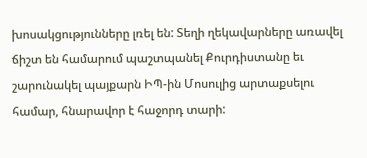խոսակցությունները լռել են: Տեղի ղեկավարները առավել ճիշտ են համարում պաշտպանել Քուրդիստանը եւ շարունակել պայքարն ԻՊ-ին Մոսուլից արտաքսելու համար, հնարավոր է հաջորդ տարի: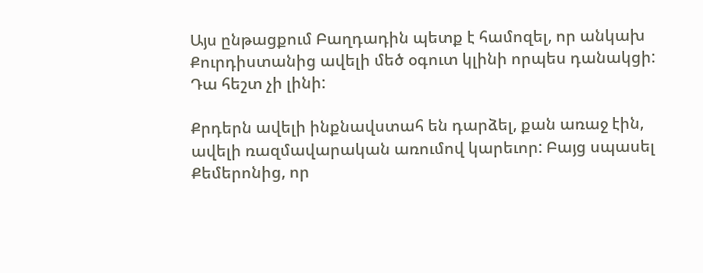Այս ընթացքում Բաղդադին պետք է համոզել, որ անկախ Քուրդիստանից ավելի մեծ օգուտ կլինի որպես դանակցի: Դա հեշտ չի լինի:

Քրդերն ավելի ինքնավստահ են դարձել, քան առաջ էին, ավելի ռազմավարական առումով կարեւոր: Բայց սպասել Քեմերոնից, որ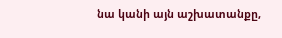նա կանի այն աշխատանքը,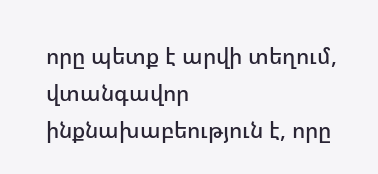որը պետք է արվի տեղում, վտանգավոր ինքնախաբեություն է, որը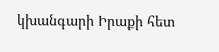կխանգարի Իրաքի հետ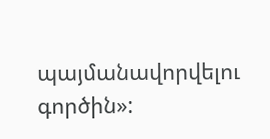պայմանավորվելու գործին»: